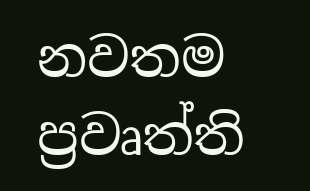නවතම ප්‍රවෘත්ති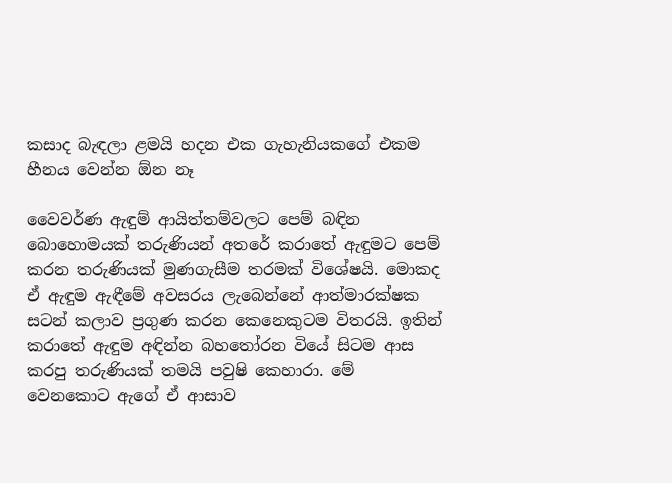කසාද බැඳලා ළමයි හදන එක ගැහැනියකගේ එකම හීනය වෙන්න ඕන නෑ

වෛවර්ණ ඇඳුම් ආයිත්තම්වලට පෙම් බඳින බොහොමයක් තරුණියන් අතරේ කරාතේ ඇඳුමට පෙම් කරන තරුණියක් මුණගැසීම තරමක් විශේෂයි. මොකද ඒ ඇඳුම ඇඳීමේ අවසරය ලැබෙන්නේ ආත්මාරක්ෂක සටන් කලාව ප්‍රගුණ කරන කෙනෙකුටම විතරයි. ඉතින් කරාතේ ඇඳුම අඳින්න බහතෝරන වියේ සිටම ආස කරපු තරුණියක් තමයි පවුෂි කෙහාරා. මේ වෙනකොට ඇගේ ඒ ආසාව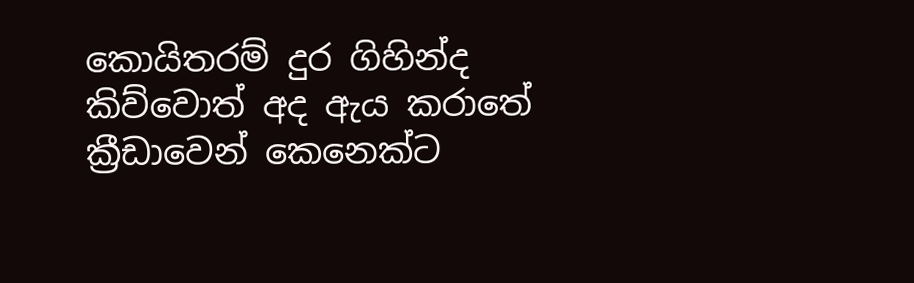කොයිතරම් දුර ගිහින්ද කිව්වොත් අද ඇය කරාතේ ක්‍රීඩාවෙන් කෙනෙක්ට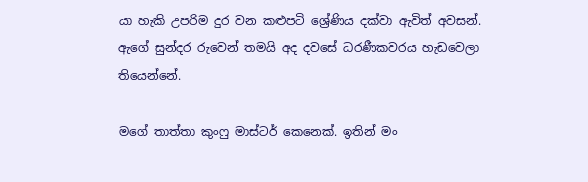යා හැකි උපරිම දුර වන කළුපටි ශ්‍රේණිය දක්වා ඇවිත් අවසන්. ඇගේ සුන්දර රුවෙන් තමයි අද දවසේ ධරණීකවරය හැඩවෙලා තියෙන්නේ.

මගේ තාත්තා කුංෆු මාස්ටර් කෙනෙක්. ඉතින් මං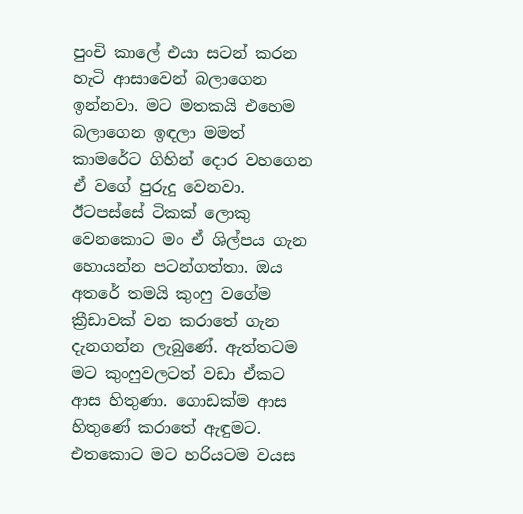පුංචි කාලේ එයා සටන් කරන හැටි ආසාවෙන් බලාගෙන ඉන්නවා. මට මතකයි එහෙම බලාගෙන ඉඳලා මමත් කාමරේට ගිහින් දොර වහගෙන ඒ වගේ පුරුදු වෙනවා. ඊටපස්සේ ටිකක් ලොකු වෙනකොට මං ඒ ශිල්පය ගැන හොයන්න පටන්ගත්තා. ඔය අතරේ තමයි කුංෆු වගේම ක්‍රීඩාවක් වන කරාතේ ගැන දැනගන්න ලැබුණේ. ඇත්තටම මට කුංෆුවලටත් වඩා ඒකට ආස හිතුණා. ගොඩක්ම ආස හිතුණේ කරාතේ ඇඳුමට. එතකොට මට හරියටම වයස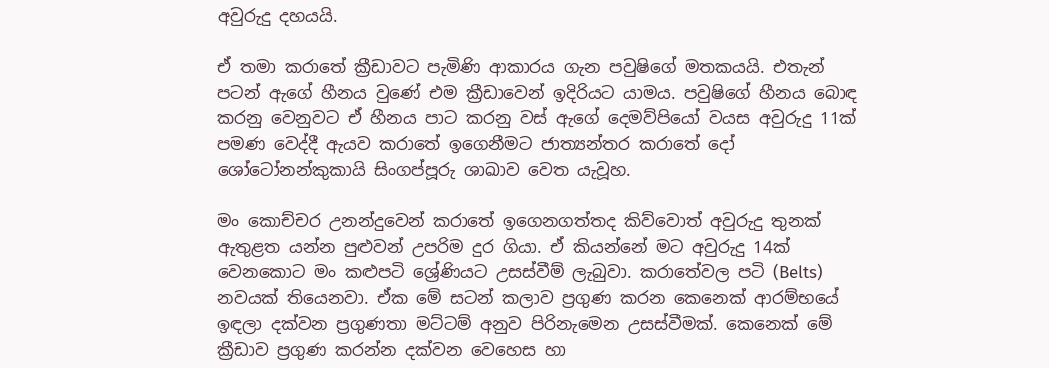අවුරුදු දහයයි.

ඒ තමා කරාතේ ක්‍රීඩාවට පැමිණි ආකාරය ගැන පවුෂිගේ මතකයයි. එතැන් පටන් ඇගේ හීනය වුණේ එම ක්‍රීඩාවෙන් ඉදිරියට ‍යාමය. පවුෂිගේ හීනය බොඳ කරනු වෙනුවට ඒ හීනය පාට කරනු වස් ඇගේ දෙමව්පියෝ වයස අවුරුදු 11ක් පමණ වෙද්දී ඇයව කරාතේ ඉගෙනීමට ජාත්‍යන්තර කරාතේ දෝ ශෝටෝනන්කුකායි සිංගප්පූරු ශාඛාව වෙත යැවූහ.

මං කොච්චර උනන්දුවෙන් කරාතේ ඉගෙනගත්තද කිව්වොත් අවුරුදු තුනක් ඇතුළත යන්න පුළුවන් උපරිම දුර ගියා. ඒ කියන්නේ මට අවුරුදු 14ක් වෙනකොට මං කළුපටි ශ්‍රේණියට උසස්වීම් ලැබුවා. කරාතේවල පටි (Belts) නවයක් තියෙනවා. ඒක මේ සටන් කලාව ප්‍රගුණ කරන කෙනෙක් ආරම්භයේ ඉඳලා දක්වන ප්‍රගුණතා මට්ටම් අනුව පිරිනැමෙන උසස්වීමක්. කෙනෙක් මේ ක්‍රීඩාව ප්‍රගුණ කරන්න දක්වන වෙහෙස හා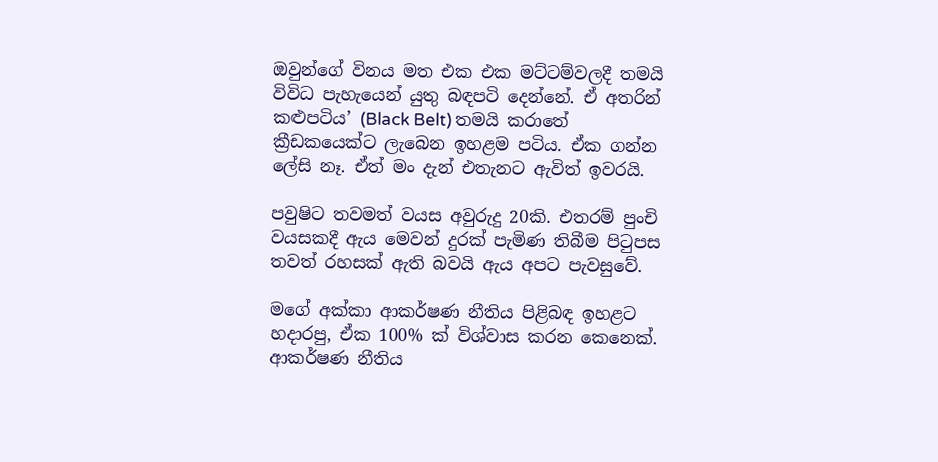ඔවුන්ගේ විනය මත එක එක මට්ටම්වලදී තමයි විවිධ පැහැයෙන් යුතු බඳපටි දෙන්නේ. ඒ අතරින් කළුපටිය’ (Black Belt) තමයි කරාතේ ක්‍රීඩකයෙක්ට ලැබෙන ඉහළම පටිය. ඒක ගන්න ලේසි නෑ. ඒත් මං දැන් එතැනට ඇවිත් ඉවරයි.

පවුෂිට තවමත් වයස අවුරුදු 20කි. එතරම් පුංචි වයසකදී ඇය මෙවන් දුරක් පැමිණ තිබීම පිටුපස තවත් රහසක් ඇති බවයි ඇය අපට පැවසුවේ.

මගේ අක්කා ආකර්ෂණ නීතිය පිළිබඳ ඉහළට හදාරපු, ඒක 100% ක් විශ්වාස කරන කෙනෙක්. ආකර්ෂණ නීතිය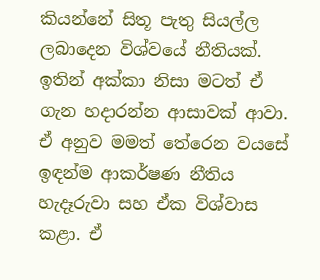කියන්නේ සිතූ පැතු සියල්ල ලබාදෙන විශ්වයේ නීතියක්. ඉතින් අක්කා නිසා මටත් ඒ ගැන හදාරන්න ආසාවක් ආවා. ඒ අනුව මමත් තේරෙන වයසේ ඉඳන්ම ආකර්ෂණ නීතිය හැදෑරුවා සහ ඒක විශ්වාස කළා. ඒ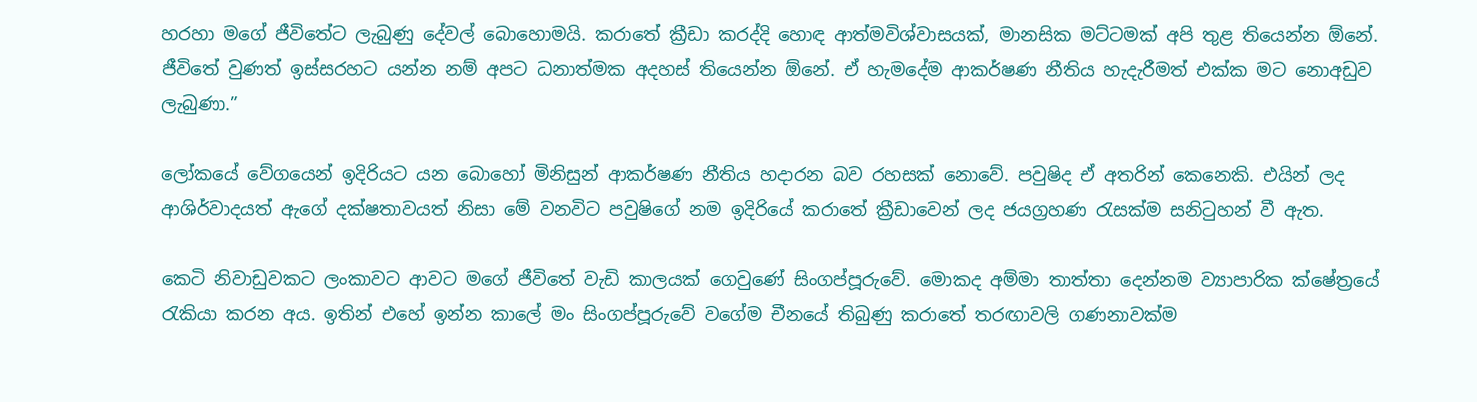හරහා මගේ ජීවිතේට ලැබුණු දේවල් බොහොමයි. කරාතේ ක්‍රීඩා කරද්දි හොඳ ආත්මවිශ්වාසයක්, මානසික මට්ටමක් අපි තුළ තියෙන්න ඕනේ. ජීවිතේ වුණත් ඉස්සරහට යන්න නම් අපට ධනාත්මක අදහස් තියෙන්න ඕනේ. ඒ හැමදේම ආකර්ෂණ නීතිය හැදැරීමත් එක්ක මට නොඅඩුව ලැබුණා.”

ලෝකයේ වේගයෙන් ඉදිරියට යන බොහෝ මිනිසුන් ආකර්ෂණ නීතිය හදාරන බව රහසක් නොවේ. පවුෂිද ඒ අතරින් කෙනෙකි. එයින් ලද ආශිර්වාදයත් ඇගේ දක්ෂතාවයත් නිසා මේ වනවිට පවුෂිගේ නම ඉදිරියේ කරාතේ ක්‍රීඩාවෙන් ලද ජයග්‍රහණ රැසක්ම සනිටුහන් වී ඇත.

කෙටි නිවාඩුවකට ලංකාවට ආවට මගේ ජීවිතේ වැඩි කාලයක් ගෙවුණේ සිංගප්පූරුවේ. මොකද අම්මා තාත්තා දෙන්නම ව්‍යාපාරික ක්ෂේත්‍රයේ රැකියා කරන අය. ඉතින් එහේ ඉන්න කාලේ මං සිංගප්පූරුවේ වගේම චීනයේ තිබුණු කරාතේ තරඟාවලි ගණනාවක්ම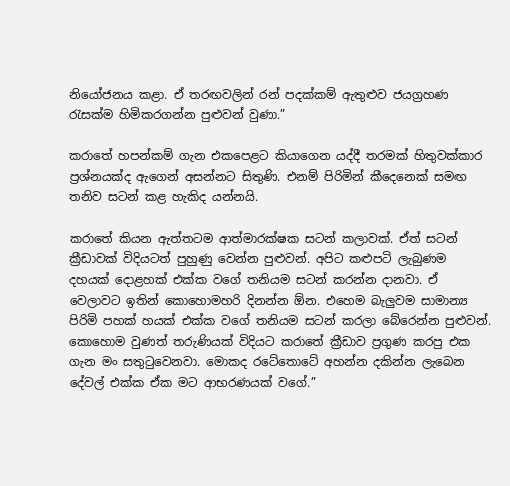නියෝජනය කළා. ඒ තරඟවලින් රන් පදක්කම් ඇතුළුව ජයග්‍රහණ රැසක්ම හිමිකරගන්න පුළුවන් වුණා.”

කරාතේ හපන්කම් ගැන එකපෙළට කියාගෙන යද්දී තරමක් හිතුවක්කාර ප්‍රශ්නයක්ද ඇගෙන් අසන්නට සිතුණි. එනම් පිරිමින් කීදෙනෙක් සමඟ තනිව සටන් කළ හැකිද යන්නයි.

කරාතේ කියන ඇත්තටම ආත්මාරක්ෂක සටන් කලාවක්. ඒත් සටන් ක්‍රීඩාවක් විදියටත් පුහුණු වෙන්න පුළුවන්. අපිට කළුපටි ලැබුණම දහයක් දොළහක් එක්ක වගේ තනියම සටන් කරන්න දානවා. ඒ වෙලාවට ඉතින් කොහොමහරි දිනන්න ඕන. එහෙම බැලුවම සාමාන්‍ය පිරිමි පහක් හයක් එක්ක වගේ තනියම සටන් කරලා බේරෙන්න පුළුවන්. කොහොම වුණත් තරුණියක් විදියට කරාතේ ක්‍රීඩාව ප්‍රගුණ කරපු එක ගැන මං සතුටුවෙනවා. මොකද රටේතොටේ අහන්න දකින්න ලැබෙන දේවල් එක්ක ඒක මට ආභරණයක් වගේ.”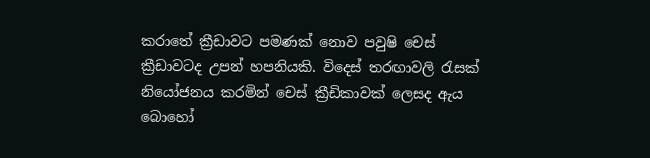කරාතේ ක්‍රීඩාවට පමණක් නොව පවුෂි චෙස් ක්‍රීඩාවටද උපන් හපනියකි. විදෙස් තරඟාවලි රැසක් නියෝජනය කරමින් චෙස් ක්‍රීඩිකාවක් ලෙසද ඇය බොහෝ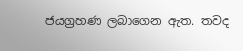ජයග්‍රහණ ලබාගෙන ඇත. තවද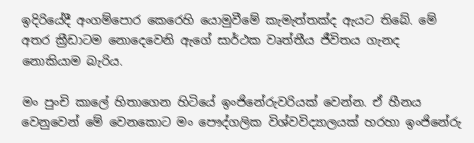ඉදිරියේදී අංගම්පොර කෙරෙහි යොමුවීමේ කැමැත්තක්ද ඇයට තිබේ. මේ අතර ක්‍රීඩාටම නොදෙවෙනි ඇගේ සාර්ථක වෘත්තීය ජීවිතය ගැනද නොකියාම බැරිය.

මං පුංචි කාලේ හිතාගෙන හිටියේ ඉංජිනේරුවරියක් වෙන්න. ඒ හීනය වෙනුවෙන් මේ වෙනකොට මං පෞද්ගලික විශ්වවිද්‍යාලයක් හරහා ඉංජිනේරු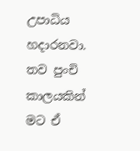උපාධිය හදාරනවා. තව පුංචි කාලයකින් මට ඒ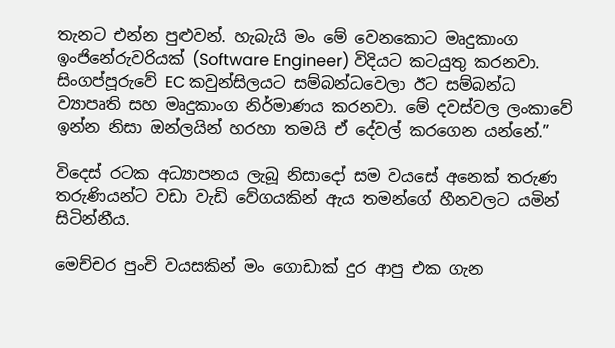තැනට එන්න පුළුවන්. හැබැයි මං මේ වෙනකොට මෘදුකාංග ඉංජිනේරුවරියක් (Software Engineer) විදියට කටයුතු කරනවා. සිංගප්පූරුවේ EC කවුන්සිලයට සම්බන්ධවෙලා ඊට සම්බන්ධ ව්‍යාපෘති සහ මෘදුකාංග නිර්මාණය කරනවා. මේ දවස්වල ලංකාවේ ඉන්න නිසා ඔන්ලයින් හරහා තමයි ඒ දේවල් කරගෙන යන්නේ.”

විදෙස් රටක අධ්‍යාපනය ලැබූ නිසාදෝ සම වයසේ අනෙක් තරුණ තරුණියන්ට වඩා වැඩි වේගයකින් ඇය තමන්ගේ හීනවලට යමින් සිටින්නීය.

මෙච්චර පුංචි වයසකින් මං ගොඩාක් දුර ආපු එක ගැන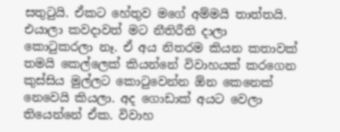සතුටුයි. ඒකට හේතුව මගේ අම්මයි තාත්තයි. එයාලා කවදාවත් මට නීතිරීති දාලා කොටුකරලා නෑ. ඒ අය නිතරම කියන කතාවක් තමයි කෙල්ලෙක් කියන්නේ විවාහයක් කරගෙන කුස්සිය මුල්ලට කොටුවෙන්න ඕන කෙනෙක් නෙවෙයි කියලා. අද ගොඩාක් අයට වෙලා තියෙන්නේ ඒක. විවාහ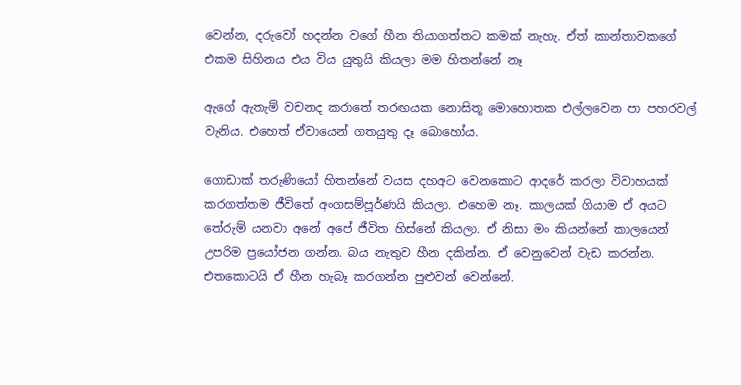වෙන්න, දරුවෝ හදන්න වගේ හීන තියාගත්තට කමක් නැහැ. ඒත් කාන්තාවකගේ එකම සිහිනය එය විය යුතුයි කියලා මම හිතන්නේ නෑ

ඇගේ ඇතැම් වචනද කරාතේ තරඟයක නොසිතූ මොහොතක එල්ලවෙන පා පහරවල් වැනිය. එහෙත් ඒවායෙන් ගතයුතු දෑ බොහෝය.

ගොඩාක් තරුණියෝ හිතන්නේ වයස දහඅට වෙනකොට ආදරේ කරලා විවාහයක් කරගත්තම ජීවිතේ අංගසම්පූර්ණයි කියලා. එහෙම නෑ. කාලයක් ගියාම ඒ අයට තේරුම් යනවා අනේ අපේ ජීවිත හිස්නේ කියලා. ඒ නිසා මං කියන්නේ කාලයෙන් උපරිම ප්‍රයෝජන ගන්න. බය නැතුව හීන දකින්න. ඒ වෙනුවෙන් වැඩ කරන්න. එතකොටයි ඒ හීන හැබෑ කරගන්න පුළුවන් වෙන්නේ.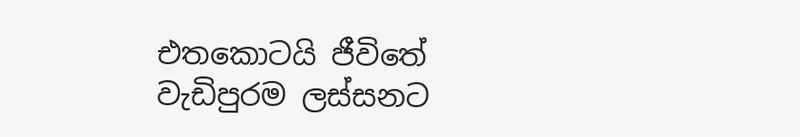එතකොටයි ජීවිතේ වැඩිපුරම ලස්සනට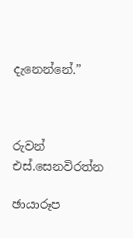දැනෙන්නේ.”



රුවන් එස්.සෙනවිරත්න

ඡායාරූප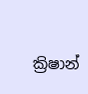ක්‍රිෂාන්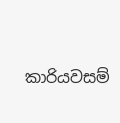කාරියවසම්